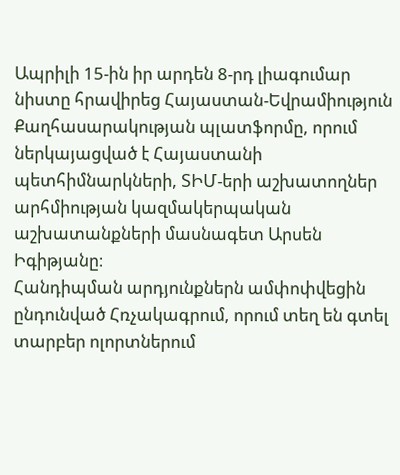Ապրիլի 15-ին իր արդեն 8-րդ լիագումար նիստը հրավիրեց Հայաստան-Եվրամիություն Քաղհասարակության պլատֆորմը, որում ներկայացված է Հայաստանի պետհիմնարկների, ՏԻՄ-երի աշխատողներ արհմիության կազմակերպական աշխատանքների մասնագետ Արսեն Իգիթյանը։
Հանդիպման արդյունքներն ամփոփվեցին ընդունված Հռչակագրում, որում տեղ են գտել տարբեր ոլորտներում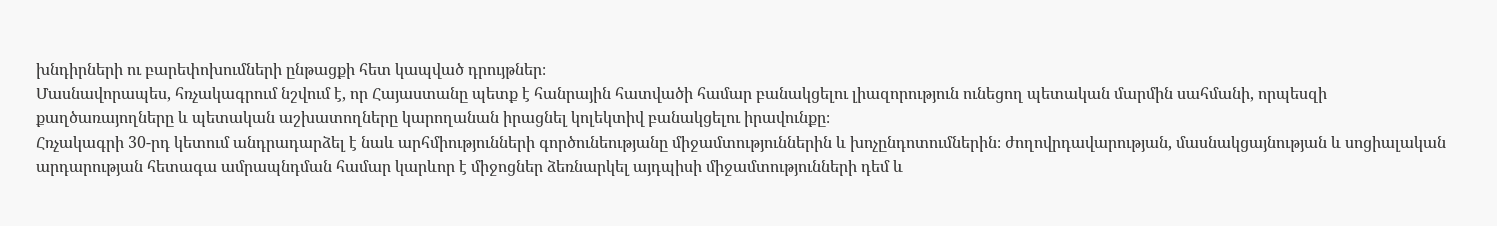խնդիրների ու բարեփոխումների ընթացքի հետ կապված դրույթներ։
Մասնավորապես, հռչակագրում նշվում է, որ Հայաստանը պետք է հանրային հատվածի համար բանակցելու լիազորություն ունեցող պետական մարմին սահմանի, որպեսզի քաղծառայողները և պետական աշխատողները կարողանան իրացնել կոլեկտիվ բանակցելու իրավունքը։
Հռչակագրի 30-րդ կետում անդրադարձել է նաև արհմիությունների գործունեությանը միջամտություններին և խոչընդոտումներին։ ժողովրդավարության, մասնակցայնության և սոցիալական արդարության հետագա ամրապնդման համար կարևոր է միջոցներ ձեռնարկել այդպիսի միջամտությունների դեմ և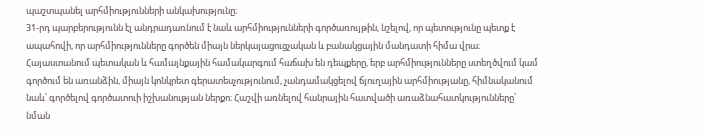պաշտպանել արհմիությունների անկախությունը։
31-րդ պարբերությունն էլ անդրադառնում է նաև արհմիությունների գործառույթին, նշելով, որ պետությունը պետք է ապահովի, որ արհմիությունները գործեն միայն ներկայացուցչական և բանակցային մանդատի հիմա վրա։
Հայաստանում պետական և համայնքային համակարգում հաճախ են դեպքերը, երբ արհմիությունները ստեղծվում կամ գործում են առանձին, միայն կոնկրետ գերատեսչությունում, չանդամակցելով ճյուղային արհմիությանը, հիմնականում նաև՝ գործելով գործատուի իշխանության ներքո։ Հաշվի առնելով հանրային հատվածի առաձնահատկությունները՝ նման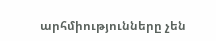արհմիությունները չեն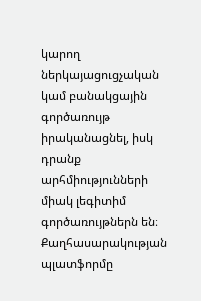կարող ներկայացուցչական կամ բանակցային գործառույթ իրականացնել, իսկ դրանք արհմիությունների միակ լեգիտիմ գործառույթներն են։
Քաղհասարակության պլատֆորմը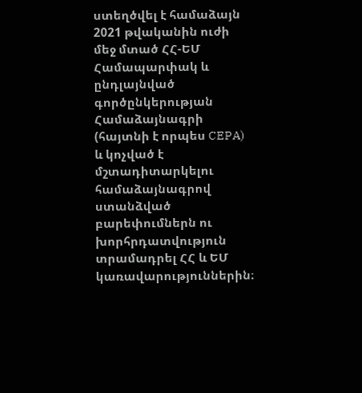ստեղծվել է համաձայն 2021 թվականին ուժի մեջ մտած ՀՀ-ԵՄ Համապարփակ և ընդլայնված գործընկերության Համաձայնագրի (հայտնի է որպես CEPA) և կոչված է մշտադիտարկելու համաձայնագրով ստանձված բարեփումներն ու խորհրդատվություն տրամադրել ՀՀ և ԵՄ կառավարություններին։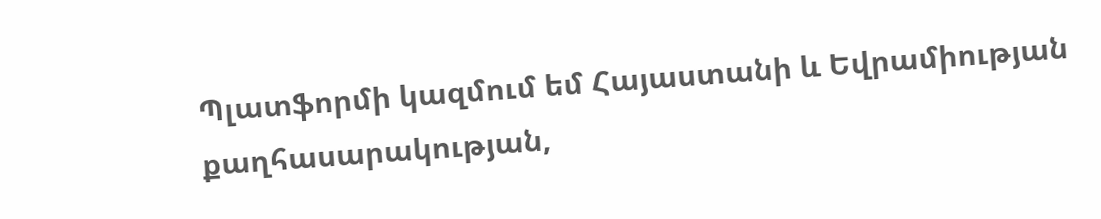Պլատֆորմի կազմում եմ Հայաստանի և Եվրամիության քաղհասարակության,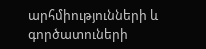արհմիությունների և գործատուների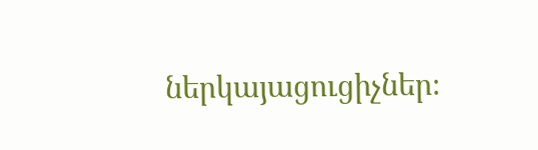ներկայացուցիչներ։